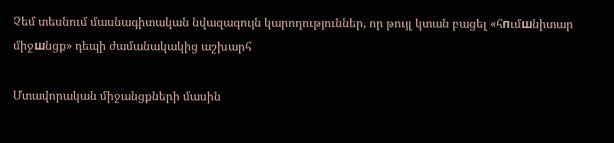Չեմ տեսնում մասնագիտական նվազագույն կարողություններ, որ թույլ կտան բացել «հпւմшնիտար միջшնցք» դեպի ժամանակակից աշխարհ

Մտավորական միջանցքների մասին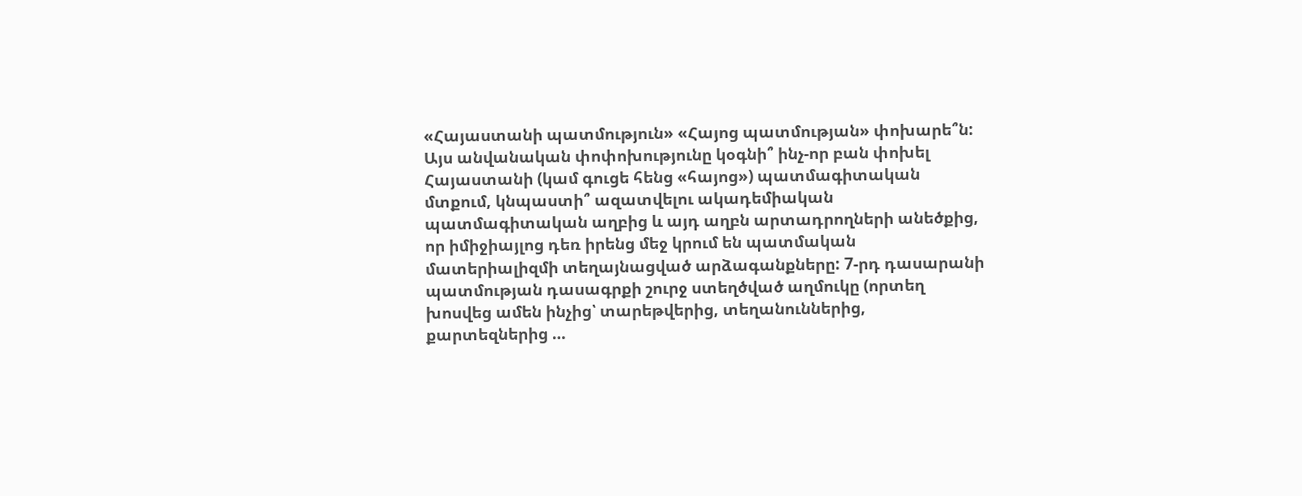«Հայաստանի պատմություն» «Հայոց պատմության» փոխարե՞ն: Այս անվանական փոփոխությունը կօգնի՞ ինչ-որ բան փոխել Հայաստանի (կամ գուցե հենց «հայոց») պատմագիտական մտքում, կնպաստի՞ ազատվելու ակադեմիական պատմագիտական աղբից և այդ աղբն արտադրողների անեծքից, որ իմիջիայլոց դեռ իրենց մեջ կրում են պատմական մատերիալիզմի տեղայնացված արձագանքները: 7-րդ դասարանի պատմության դասագրքի շուրջ ստեղծված աղմուկը (որտեղ խոսվեց ամեն ինչից՝ տարեթվերից, տեղանուններից, քարտեզներից …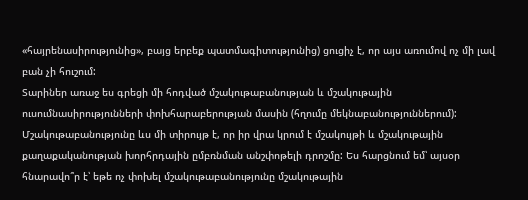«հայրենասիրությունից», բայց երբեք պատմագիտությունից) ցուցիչ է, որ այս առումով ոչ մի լավ բան չի հուշում:
Տարիներ առաջ ես գրեցի մի հոդված մշակութաբանության և մշակութային ուսումնասիրությունների փոխհարաբերության մասին (հղումը մեկնաբանություններում): Մշակութաբանությունը ևս մի տիրույթ է, որ իր վրա կրում է մշակույթի և մշակութային քաղաքականության խորհրդային ըմբռնման անշփոթելի դրոշմը: Ես հարցնում եմ՝ այսօր հնարավո՞ր է՝ եթե ոչ փոխել մշակութաբանությունը մշակութային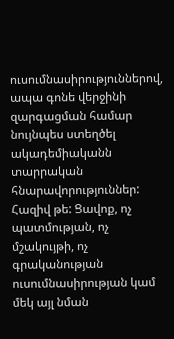ուսումնասիրություններով, ապա գոնե վերջինի զարգացման համար նույնպես ստեղծել ակադեմիականն տարրական հնարավորություններ: Հազիվ թե: Ցավոք, ոչ պատմության, ոչ մշակույթի, ոչ գրականության ուսումնասիրության կամ մեկ այլ նման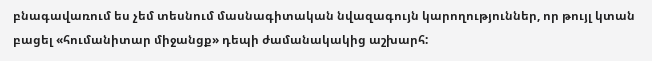բնագավառում ես չեմ տեսնում մասնագիտական նվազագույն կարողություններ, որ թույլ կտան բացել «հումանիտար միջանցք» դեպի ժամանակակից աշխարհ: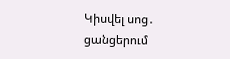Կիսվել սոց․ ցանցերում